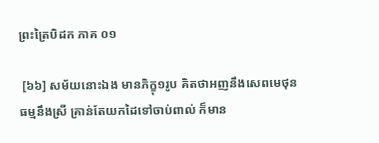ព្រះត្រៃបិដក ភាគ ០១

 [៦៦] សម័យនោះឯង មានភិក្ខុ១រូប គិតថាអញនឹងសេពមេថុនធម្មនឹងស្រី គ្រាន់តែយកដៃទៅចាប់ពាល់ ក៏មាន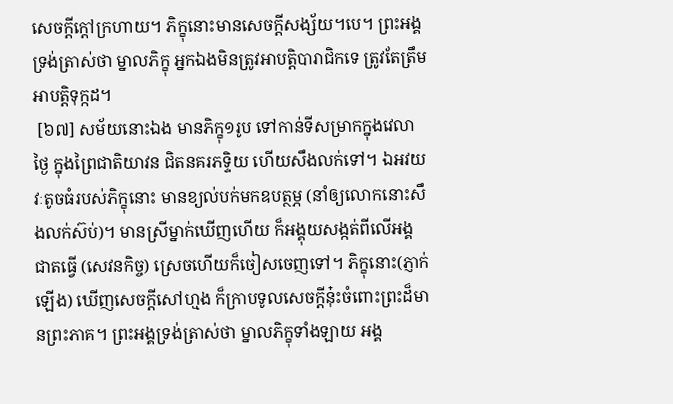សេចក្តីក្តៅក្រហាយ។ ភិក្ខុនោះមានសេចក្តីសង្ស័យ។បេ។ ព្រះអង្គទ្រង់ត្រាស់ថា ម្នាលភិក្ខុ អ្នកឯងមិនត្រូវអាបត្តិបារាជិកទេ ត្រូវតែត្រឹមអាបត្តិទុក្កដ។
 [៦៧] សម័យនោះឯង មានភិក្ខុ១រូប ទៅកាន់ទីសម្រាកក្នុងវេលាថ្ងៃ ក្នុងព្រៃជាតិយាវន ជិតនគរភទ្ទិយ ហើយសឹងលក់ទៅ។ ឯអវយវៈតូចធំរបស់ភិក្ខុនោះ មានខ្យល់បក់មកឧបត្ថម្ភ (នាំឲ្យលោកនោះសឹងលក់ស៊ប់)។ មានស្រីម្នាក់ឃើញហើយ ក៏អង្គុយសង្កត់ពីលើអង្គជាតធ្វើ (សេវនកិច្ច) ស្រេចហើយក៏ចៀសចេញទៅ។ ភិក្ខុនោះ(ភ្ញាក់ឡើង) ឃើញសេចក្តីសៅហ្មង ក៏ក្រាបទូលសេចក្តីនុ៎ះចំពោះព្រះដ៏មានព្រះភាគ។ ព្រះអង្គទ្រង់ត្រាស់ថា ម្នាលភិក្ខុទាំងឡាយ អង្គ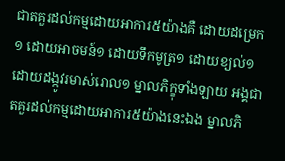ជាតគួរដល់កម្មដោយអាការ៥យ៉ាងគឺ ដោយដម្រេក១ ដោយអាចមន៍១ ដោយទឹកមូត្រ១ ដោយខ្យល់១ ដោយដង្កូវរមាស់រោល១ ម្នាលភិក្ខុទាំងឡាយ អង្គជាតគួរដល់កម្មដោយអាការ៥យ៉ាងនេះឯង ម្នាលភិ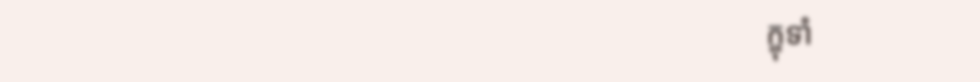ក្ខុទាំ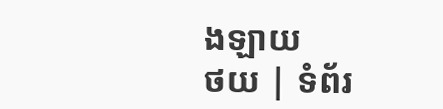ងឡាយ
ថយ | ទំព័រ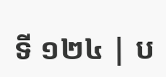ទី ១២៤ | ប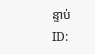ន្ទាប់
ID: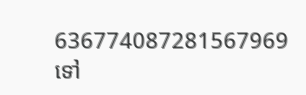636774087281567969
ទៅ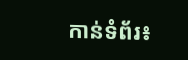កាន់ទំព័រ៖